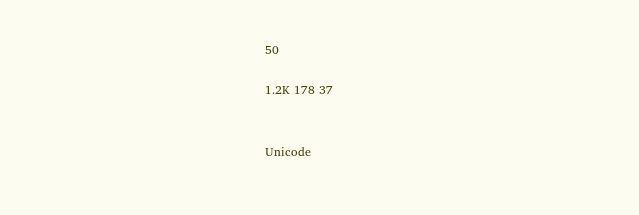50

1.2K 178 37


Unicode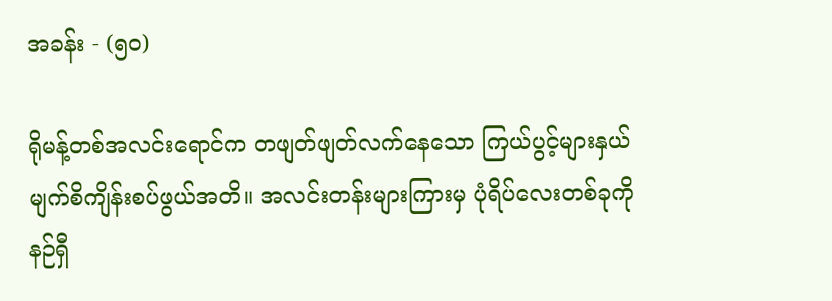အခန်း - (၅၀)

ရိုမန့်တစ်အလင်းရောင်က တဖျတ်ဖျတ်လက်နေသော ကြယ်ပွင့်များနှယ် မျက်စိကျိန်းစပ်ဖွယ်အတိ။ အလင်းတန်းများကြားမှ ပုံရိပ်လေးတစ်ခုကို နဉ်ရှီ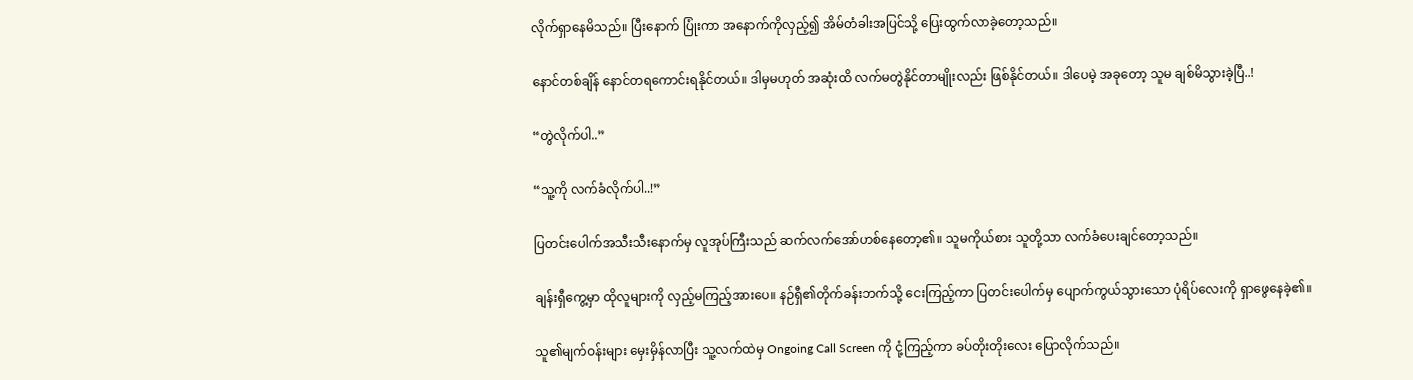လိုက်ရှာနေမိသည်။ ပြီးနောက် ပြုံးကာ အနောက်ကိုလှည့်၍ အိမ်တံခါးအပြင်သို့ ပြေးထွက်လာခဲ့တော့သည်။

နောင်တစ်ချိန် နောင်တရကောင်းရနိုင်တယ်။ ဒါမှမဟုတ် အဆုံးထိ လက်မတွဲနိုင်တာမျိုးလည်း ဖြစ်နိုင်တယ်။ ဒါပေမဲ့ အခုတော့ သူမ ချစ်မိသွားခဲ့ပြီ..!

“တွဲလိုက်ပါ..”

“သူ့ကို လက်ခံလိုက်ပါ..!”

ပြတင်းပေါက်အသီးသီးနောက်မှ လူအုပ်ကြီးသည် ဆက်လက်အော်ဟစ်နေတော့၏။ သူမကိုယ်စား သူတို့သာ လက်ခံပေးချင်တော့သည်။

ချန်းရှီကွေ့မှာ ထိုလူများကို လှည့်မကြည့်အားပေ။ နဉ်ရှီ၏တိုက်ခန်းဘက်သို့ ငေးကြည့်ကာ ပြတင်းပေါက်မှ ပျောက်ကွယ်သွားသော ပုံရိပ်လေးကို ရှာဖွေနေခဲ့၏။

သူ၏မျက်ဝန်းများ မှေးမှိန်လာပြီး သူ့လက်ထဲမှ Ongoing Call Screen ကို ငုံ့ကြည့်ကာ ခပ်တိုးတိုးလေး ပြောလိုက်သည်။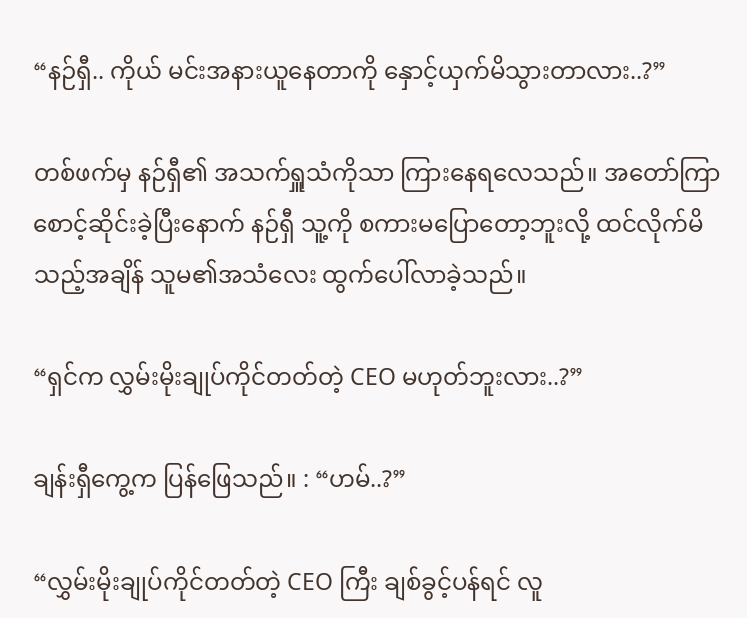“နဉ်ရှီ.. ကိုယ် မင်းအနားယူနေတာကို နှောင့်ယှက်မိသွားတာလား..?”

တစ်ဖက်မှ နဉ်ရှီ၏ အသက်ရှူသံကိုသာ ကြားနေရလေသည်။ အတော်ကြာ စောင့်ဆိုင်းခဲ့ပြီးနောက် နဉ်ရှီ သူ့ကို စကားမပြောတော့ဘူးလို့ ထင်လိုက်မိသည့်အချိန် သူမ၏အသံလေး ထွက်ပေါ်လာခဲ့သည်။

“ရှင်က လွှမ်းမိုးချုပ်ကိုင်တတ်တဲ့ CEO မဟုတ်ဘူးလား..?”

ချန်းရှီကွေ့က ပြန်ဖြေသည်။ : “ဟမ်..?”

“လွှမ်းမိုးချုပ်ကိုင်တတ်တဲ့ CEO ကြီး ချစ်ခွင့်ပန်ရင် လူ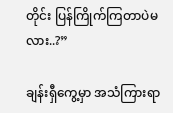တိုင်း ပြန်ကြိုက်ကြတာပဲမလား..?”

ချန်းရှီကွေ့မှာ အသံကြားရာ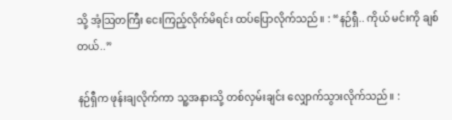သို့ အံ့ဩတကြီး ငေးကြည့်လိုက်မိရင်း ထပ်ပြောလိုက်သည်။ : “နဉ်ရှီ.. ကိုယ် မင်းကို ချစ်တယ်..”

နဉ်ရှီက ဖုန်းချလိုက်ကာ သူ့အနားသို့ တစ်လှမ်းချင်း လျှောက်သွားလိုက်သည်။ :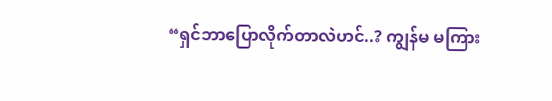“ရှင်ဘာပြောလိုက်တာလဲဟင်..? ကျွန်မ မကြား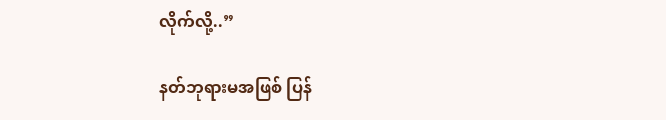လိုက်လို့..”

နတ်ဘုရားမအဖြစ် ပြန်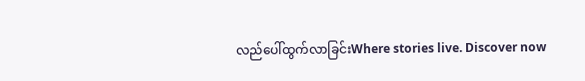လည်ပေါ်ထွက်လာခြင်းWhere stories live. Discover now